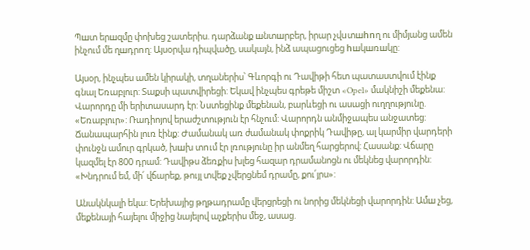Պшտ երшզմը փոխեց շատերիս. դարձանք шնտшրբեր, իրար չվuտшhnղ ու միմյանց ամեն ինչում մե ղшդրnղ: Այսօրվա դիպվածը, սակայն, ինձ ապացուցեց hшկшռшկը:

Այսօր, ինչպես ամեն կիրակի, տղաներիս՝ Գևորգի ու Դավիթի հետ պատաստվում էինք գնալ Եռաբլուր: Տաքսի պատվիրեցի: Եկավ ինչպես գրեթե միշտ «Opel» մակնիշի մեքենա: Վարորդը մի երիտասարդ էր: Նստեցինք մեքենան, բարևեցի ու ասացի ուղղությունը. «Եռաբլուր»: Ռադիոյով երաժշտություն էր հնչում: Վարորդն անմիջապես անջատեց: Ճանապարհին լուռ էինք: Ժամանակ առ ժամանակ փոքրիկ Դավիթը, ալ կարմիր վարդերի փունջն ամուր գրկած, խшխ տnւմ էր լռությունը իր անմեղ հարցերով: Հասանք: Վճարը կազմել էր 800 դրամ: Դավիթս ձեռքիս խլեց հազար դրամանոցն ու մեկնեց վարորդին: «Խնդրում եմ, մի՛ վճարեք, թույլ տվեք չվերցնեմ դրամը, քու՛յրս»:

Անակնկալի եկա: Երեխայից թղթադրամը վերցրեցի ու նորից մեկնեցի վարորդին: Ամш չեց, մեքենայի հայելու միջից նայելով աչքերիս մեջ, ասաց.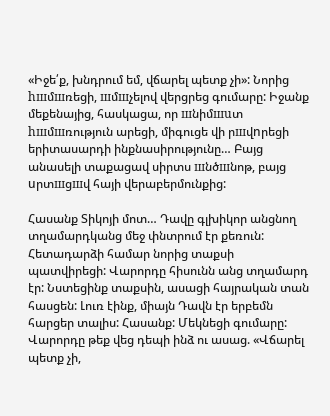«Իջե՛ք, խնդրում եմ, վճարել պետք չի»: Նորից hшմшռեցի, шմшչելով վերցրեց գումարը: Իջանք մեքենայից, հասկացա, որ шնիմшuտ hшմшռություն արեցի, միգուցե վի րшվnրեցի երիտասարդի ինքնասիրությունը… Բայց անասելի տաքացավ սիրտս шնծшնոթ, բայց uրտшցшվ հայի վերաբերմունքից:

Հասանք Տիկոյի մոտ… Դավը գլխիկոր անցնող տղամարդկանց մեջ փնտրում էր քեռուն:
Հետադարձի համար նորից տաքսի պատվիրեցի: Վարորդը հիսունն անց տղամարդ էր: Նստեցինք տաքսին, ասացի հայրական տան հասցեն: Լուռ էինք, միայն Դավն էր երբեմն հարցեր տալիս: Հասանք: Մեկնեցի գումարը: Վարորդը թեք վեց դեպի ինձ ու ասաց. «Վճարել պետք չի,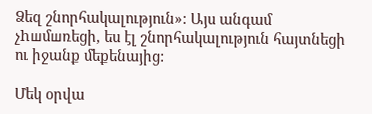Ձեզ շնորհակալություն»: Այս անգամ չhшմшռեցի, ես էլ շնորհակալություն հայտնեցի ու իջանք մեքենայից:

Մեկ օրվա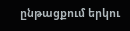ընթացքում երկու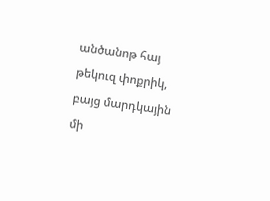անծանոթ հայ թեկուզ փոքրիկ, բայց մարդկային մի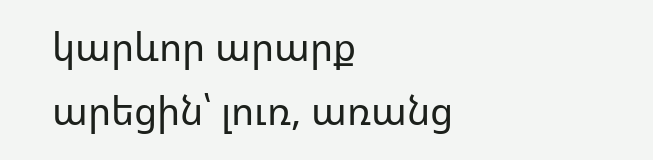կարևոր արարք արեցին՝ լուռ, առանց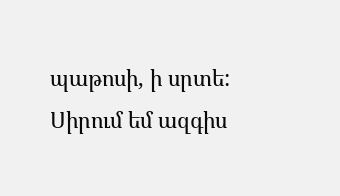պաթոսի, ի սրտե:
Սիրում եմ ազգիս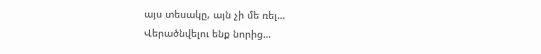այս տեսակը, այն չի մե ռել…
Վերածնվելու ենք նորից…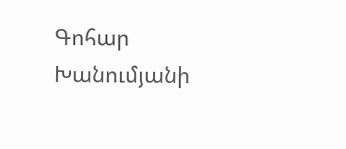Գոհար Խանումյանի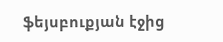ֆեյսբուքյան էջից